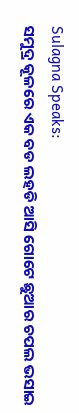Sulagna Speaks:
ସମୁଦ୍ର କୂଳରେ ଏକ ବଡ ଲହଡି ଆସି ଗୋଟେ ଛୁଆର ଚପଲ ଭସାଇ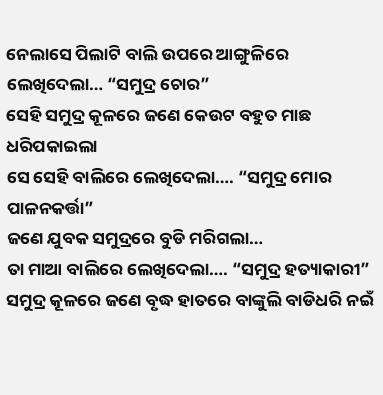ନେଲାସେ ପିଲାଟି ବାଲି ଉପରେ ଆଙ୍ଗୁଳିରେ ଲେଖିଦେଲା… “ସମୁଦ୍ର ଚୋର”
ସେହି ସମୁଦ୍ର କୂଳରେ ଜଣେ କେଉଟ ବହୁତ ମାଛ ଧରିପକାଇଲା
ସେ ସେହି ବାଲିରେ ଲେଖିଦେଲା…. “ସମୁଦ୍ର ମୋର ପାଳନକର୍ତ୍ତା”
ଜଣେ ଯୁବକ ସମୁଦ୍ରରେ ବୁଡି ମରିଗଲା…
ତା ମାଆ ବାଲିରେ ଲେଖିଦେଲା…. “ସମୁଦ୍ର ହତ୍ୟାକାରୀ”
ସମୁଦ୍ର କୂଳରେ ଜଣେ ବୃଦ୍ଧ ହାତରେ ବାଙ୍କୁଲି ବାଡିଧରି ନଇଁ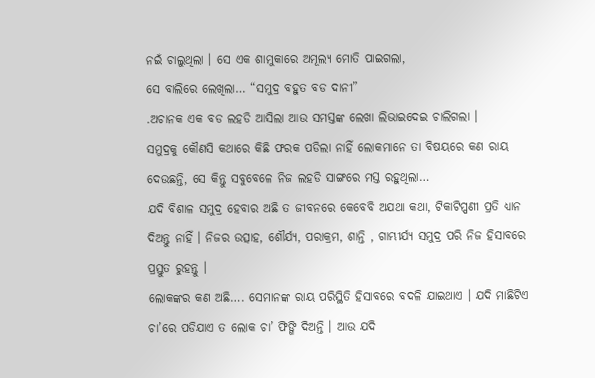ନଇଁ ଚାଲୁଥିଲା । ସେ ଏକ ଶାମୁକାରେ ଅମୂଲ୍ୟ ମୋତି ପାଇଗଲା,
ସେ ବାଲିରେ ଲେଖିଲା… “ସମୁଦ୍ର ବହୁତ ବଡ ଦାନୀ”
.ଅଚାନକ ଏକ ବଡ ଲହଡି ଆସିଲା ଆଉ ସମସ୍ତଙ୍କ ଲେଖା ଲିଭାଇଦେଇ ଚାଲିଗଲା ।
ସମୁଦ୍ରକୁ କୌଣସି କଥାରେ କିଛି ଫରକ ପଡିଲା ନାହିଁ ଲୋକମାନେ ତା ବିଷୟରେ କଣ ରାୟ ଦେଉଛନ୍ତି, ସେ କିନ୍ତୁ ସବୁବେଳେ ନିଜ ଲହଡି ସାଙ୍ଗରେ ମସ୍ତ ରହୁଥିଲା…
ଯଦି ବିଶାଳ ସମୁଦ୍ର ହେବାର ଅଛି ତ ଜୀବନରେ କେବେବି ଅଯଥା କଥା, ଟିକାଟିପ୍ପଣୀ ପ୍ରତି ଧ୍ୟାନ ଦିଅନ୍ତୁ ନାହିଁ । ନିଜର ଉତ୍ସାହ, ଶୌର୍ଯ୍ୟ, ପରାକ୍ରମ, ଶାନ୍ତି , ଗାମ୍ଭୀର୍ଯ୍ୟ ସମୁଦ୍ର ପରି ନିଜ ହିସାବରେ ପ୍ରସ୍ତୁତ ରୁହନ୍ତୁ ।
ଲୋକଙ୍କର କଣ ଅଛି…. ସେମାନଙ୍କ ରାୟ ପରିସ୍ଥିତି ହିସାବରେ ବଦଳି ଯାଇଥାଏ । ଯଦି ମାଛିଟିଏ ଚା’ରେ ପଡିଯାଏ ତ ଲୋକ ଚା’ ଫିଙ୍ଗି ଦିଅନ୍ତି । ଆଉ ଯଦି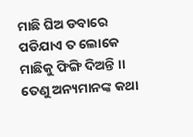ମାଛି ଘିଅ ଡବାରେ ପଡିଯାଏ ତ ଲୋକେ ମାଛିକୁ ଫିଙ୍ଗି ଦିଅନ୍ତି ।।
ତେଣୁ ଅନ୍ୟମାନଙ୍କ କଥା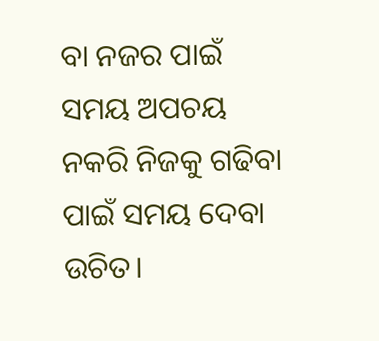ବା ନଜର ପାଇଁ ସମୟ ଅପଚୟ ନକରି ନିଜକୁ ଗଢିବା ପାଇଁ ସମୟ ଦେବା ଉଚିତ।